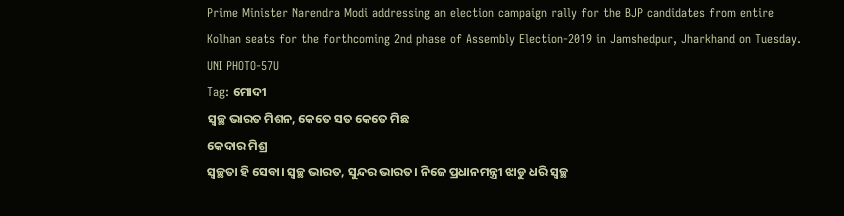Prime Minister Narendra Modi addressing an election campaign rally for the BJP candidates from entire Kolhan seats for the forthcoming 2nd phase of Assembly Election-2019 in Jamshedpur, Jharkhand on Tuesday. UNI PHOTO-57U
Tag: ମୋଦୀ
ସ୍ଵଚ୍ଛ ଭାରତ ମିଶନ, କେତେ ସତ କେତେ ମିଛ
କେଦାର ମିଶ୍ର
ସ୍ଵଚ୍ଛତା ହି ସେବା। ସ୍ବଚ୍ଛ ଭାରତ, ସୁନ୍ଦର ଭାରତ। ନିଜେ ପ୍ରଧାନମନ୍ତ୍ରୀ ଝାଡୁ ଧରି ସ୍ଵଚ୍ଛ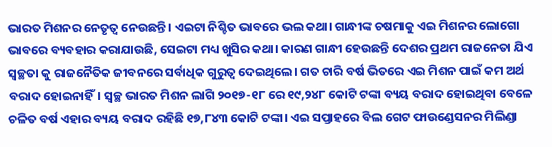ଭାରତ ମିଶନର ନେତୃତ୍ଵ ନେଉଛନ୍ତି। ଏଇଟା ନିଶ୍ଚିତ ଭାବରେ ଭଲ କଥା। ଗାନ୍ଧୀଙ୍କ ଚଷମାକୁ ଏଇ ମିଶନର ଲୋଗୋ ଭାବରେ ବ୍ୟବହାର କରାଯାଉଛି, ସେଇଟା ମଧ୍ୟ ଖୁସିର କଥା। କାରଣ ଗାନ୍ଧୀ ହେଉଛନ୍ତି ଦେଶର ପ୍ରଥମ ରାଜନେତା ଯିଏ ସ୍ବଚ୍ଛତା କୁ ରାଜନୈତିକ ଜୀବନରେ ସର୍ବାଧିକ ଗୁରୁତ୍ଵ ଦେଇଥିଲେ। ଗତ ଚାରି ବର୍ଷ ଭିତରେ ଏଇ ମିଶନ ପାଇଁ କମ ଅର୍ଥ ବରାଦ ହୋଇନାହିଁ। ସ୍ଵଚ୍ଛ ଭାରତ ମିଶନ ଲାଗି ୨୦୧୭-୧୮ ରେ ୧୯,୨୪୮ କୋଟି ଟଙ୍କା ବ୍ୟୟ ବରାଦ ହୋଇଥିବା ବେଳେ ଚଳିତ ବର୍ଷ ଏହାର ବ୍ୟୟ ବରାଦ ରହିଛି ୧୭,୮୪୩ କୋଟି ଟଙ୍କା। ଏଇ ସପ୍ତାହରେ ବିଲ ଗେଟ ଫାଉଣ୍ଡେସନର ମିଲିଣ୍ଡା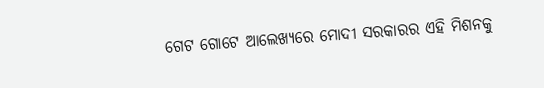ଗେଟ ଗୋଟେ ଆଲେଖ୍ୟରେ ମୋଦୀ ସରକାରର ଏହି ମିଶନକୁ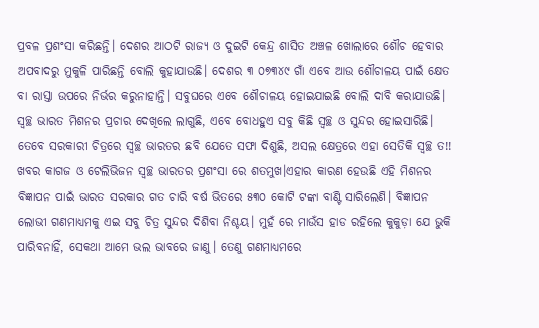ପ୍ରବଳ ପ୍ରଶଂସା କରିଛନ୍ତି। ଦେଶର ଆଠଟି ରାଜ୍ୟ ଓ ଦୁଇଟି କେନ୍ଦ୍ର ଶାସିତ ଅଞ୍ଚଳ ଖୋଲାରେ ଶୌଚ ହେବାର ଅପବାଦରୁ ମୁକୁଳି ପାରିଛନ୍ତି ବୋଲି କୁହାଯାଉଛି। ଦେଶର ୩ ୦୭୩୪୯ ଗାଁ ଏବେ ଆଉ ଶୌଚାଳୟ ପାଇଁ କ୍ଷେତ ବା ରାସ୍ତା ଉପରେ ନିର୍ଭର କରୁନାହାନ୍ତି। ସବୁଘରେ ଏବେ ଶୌଚାଳୟ ହୋଇଯାଇଛି ବୋଲି ଦାବି କରାଯାଉଛି। ସ୍ଵଚ୍ଛ ଭାରତ ମିଶନର ପ୍ରଚାର ଦେଖିଲେ ଲାଗୁଛି, ଏବେ ବୋଧହୁଏ ସବୁ କିଛି ସ୍ଵଚ୍ଛ ଓ ସୁନ୍ଦର ହୋଇସାରିଛି।
ତେବେ ସରକାରୀ ଚିତ୍ରରେ ସ୍ଵଚ୍ଛ ଭାରତର ଛବି ଯେତେ ସଫା ଦିଶୁଛି, ଅସଲ କ୍ଷେତ୍ରରେ ଏହା ସେତିକି ସ୍ଵଚ୍ଛ ତ!! ଖବର କାଗଜ ଓ ଟେଲିଭିଜନ ସ୍ଵଚ୍ଛ ଭାରତର ପ୍ରଶଂସା ରେ ଶତମୁଖ।ଏହାର କାରଣ ହେଉଛି ଏହି ମିଶନର ବିଜ୍ଞାପନ ପାଇଁ ଭାରତ ସରକାର ଗତ ଚାରି ବର୍ଷ ଭିତରେ ୫୩୦ କୋଟି ଟଙ୍କା ବାଣ୍ଟି ସାରିଲେଣି। ବିଜ୍ଞାପନ ଲୋଭୀ ଗଣମାଧ୍ୟମକୁ ଏଇ ସବୁ ଚିତ୍ର ସୁନ୍ଦର ଦିଶିବା ନିଶ୍ଚୟ। ମୁହଁ ରେ ମାଉଁସ ହାଡ ରହିଲେ କୁକୁଡ଼ା ଯେ ଭୁକି ପାରିବନାହିଁ, ସେକଥା ଆମେ ଭଲ ଭାବରେ ଜାଣୁ। ତେଣୁ ଗଣମାଧ୍ୟମରେ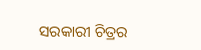ସରକାରୀ ଚିତ୍ରର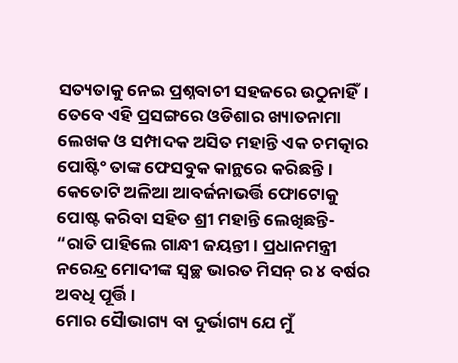ସତ୍ୟତାକୁ ନେଇ ପ୍ରଶ୍ନବାଚୀ ସହଜରେ ଉଠୁନାହିଁ। ତେବେ ଏହି ପ୍ରସଙ୍ଗରେ ଓଡିଶାର ଖ୍ୟାତନାମା ଲେଖକ ଓ ସମ୍ପାଦକ ଅସିତ ମହାନ୍ତି ଏକ ଚମତ୍କାର ପୋଷ୍ଟିଂ ତାଙ୍କ ଫେସବୁକ କାନ୍ଥରେ କରିଛନ୍ତି। କେତୋଟି ଅଳିଆ ଆବର୍ଜନାଭର୍ତ୍ତି ଫୋଟୋକୁ ପୋଷ୍ଟ କରିବା ସହିତ ଶ୍ରୀ ମହାନ୍ତି ଲେଖିଛନ୍ତି-
“ରାତି ପାହିଲେ ଗାନ୍ଧୀ ଜୟନ୍ତୀ। ପ୍ରଧାନମନ୍ତ୍ରୀ ନରେନ୍ଦ୍ର ମୋଦୀଙ୍କ ସ୍ବଚ୍ଛ ଭାରତ ମିସନ୍ ର ୪ ବର୍ଷର ଅବଧି ପୂର୍ତ୍ତି।
ମୋର ସୈାଭାଗ୍ୟ ବା ଦୁର୍ଭାଗ୍ୟ ଯେ ମୁଁ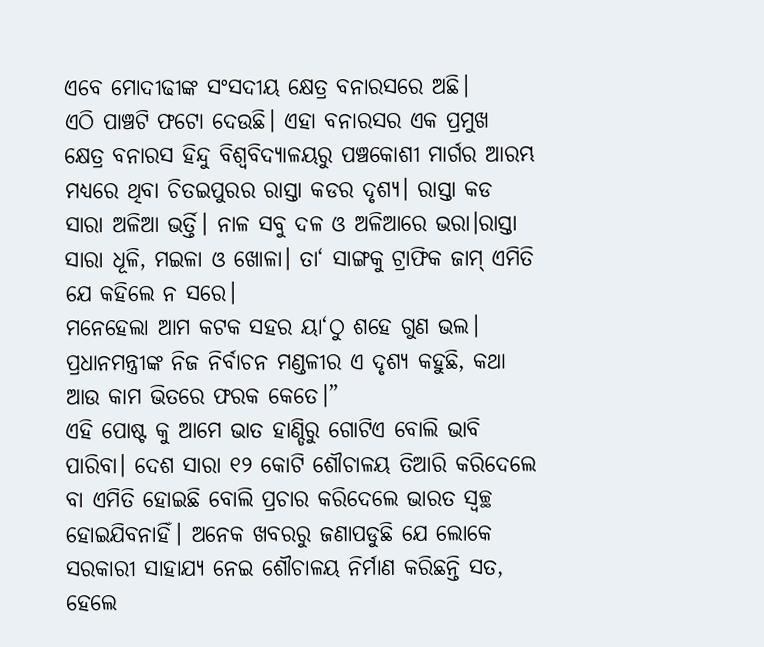ଏବେ ମୋଦୀଢୀଙ୍କ ସଂସଦୀୟ କ୍ଷେତ୍ର ବନାରସରେ ଅଛି।
ଏଠି ପାଞ୍ଚଟି ଫଟୋ ଦେଉଛି। ଏହା ବନାରସର ଏକ ପ୍ରମୁଖ କ୍ଷେତ୍ର ବନାରସ ହିନ୍ଦୁ ବିଶ୍ବବିଦ୍ୟାଳୟରୁ ପଞ୍ଚକୋଶୀ ମାର୍ଗର ଆରମ୍ଭ ମଧ୍ୟରେ ଥିବା ଚିତଇପୁରର ରାସ୍ତା କଡର ଦୃଶ୍ୟ। ରାସ୍ତା କଡ ସାରା ଅଳିଆ ଭର୍ତ୍ତି। ନାଳ ସବୁ ଦଳ ଓ ଅଳିଆରେ ଭରା।ରାସ୍ତା ସାରା ଧୂଳି, ମଇଳା ଓ ଖୋଳା। ତା‘ ସାଙ୍ଗକୁ ଟ୍ରାଫିକ ଜାମ୍ ଏମିତି ଯେ କହିଲେ ନ ସରେ।
ମନେହେଲା ଆମ କଟକ ସହର ୟା‘ଠୁ ଶହେ ଗୁଣ ଭଲ।
ପ୍ରଧାନମନ୍ତ୍ରୀଙ୍କ ନିଜ ନିର୍ବାଚନ ମଣ୍ଡଳୀର ଏ ଦୃଶ୍ୟ କହୁଛି, କଥା ଆଉ କାମ ଭିତରେ ଫରକ କେତେ।”
ଏହି ପୋଷ୍ଟ କୁ ଆମେ ଭାତ ହାଣ୍ଡିରୁ ଗୋଟିଏ ବୋଲି ଭାବି ପାରିବା। ଦେଶ ସାରା ୧୨ କୋଟି ଶୌଚାଳୟ ତିଆରି କରିଦେଲେ ବା ଏମିତି ହୋଇଛି ବୋଲି ପ୍ରଚାର କରିଦେଲେ ଭାରତ ସ୍ଵଚ୍ଛ ହୋଇଯିବନାହିଁ। ଅନେକ ଖବରରୁ ଜଣାପଡୁଛି ଯେ ଲୋକେ ସରକାରୀ ସାହାଯ୍ୟ ନେଇ ଶୌଚାଳୟ ନିର୍ମାଣ କରିଛନ୍ତି ସତ, ହେଲେ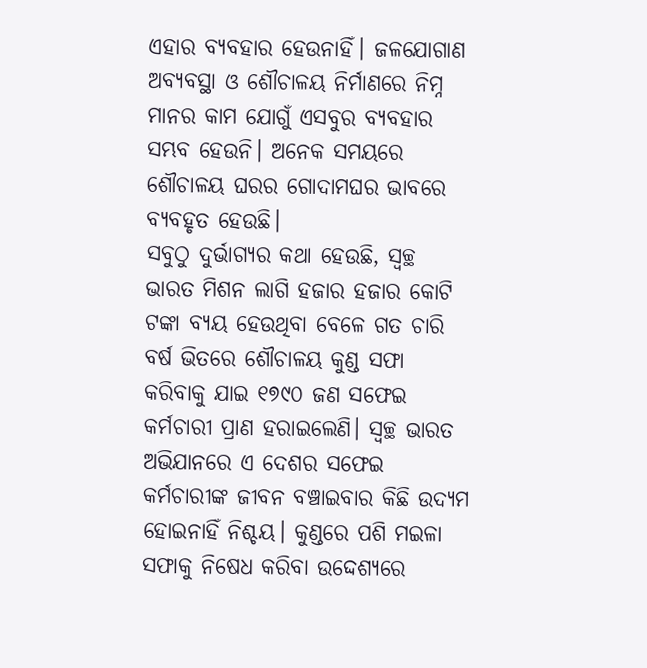ଏହାର ବ୍ୟବହାର ହେଉନାହିଁ। ଜଳଯୋଗାଣ ଅବ୍ୟବସ୍ଥା ଓ ଶୌଚାଳୟ ନିର୍ମାଣରେ ନିମ୍ନ ମାନର କାମ ଯୋଗୁଁ ଏସବୁର ବ୍ୟବହାର ସମ୍ଭବ ହେଉନି। ଅନେକ ସମୟରେ ଶୌଚାଳୟ ଘରର ଗୋଦାମଘର ଭାବରେ ବ୍ୟବହୃତ ହେଉଛି।
ସବୁଠୁ ଦୁର୍ଭାଗ୍ୟର କଥା ହେଉଛି, ସ୍ଵଚ୍ଛ ଭାରତ ମିଶନ ଲାଗି ହଜାର ହଜାର କୋଟି ଟଙ୍କା ବ୍ୟୟ ହେଉଥିବା ବେଳେ ଗତ ଚାରି ବର୍ଷ ଭିତରେ ଶୌଚାଳୟ କୁଣ୍ଡ ସଫା କରିବାକୁ ଯାଇ ୧୭୯୦ ଜଣ ସଫେଇ କର୍ମଚାରୀ ପ୍ରାଣ ହରାଇଲେଣି। ସ୍ଵଚ୍ଛ ଭାରତ ଅଭିଯାନରେ ଏ ଦେଶର ସଫେଇ କର୍ମଚାରୀଙ୍କ ଜୀବନ ବଞ୍ଚାଇବାର କିଛି ଉଦ୍ୟମ ହୋଇନାହିଁ ନିଶ୍ଚୟ। କୁଣ୍ଡରେ ପଶି ମଇଳା ସଫାକୁ ନିଷେଧ କରିବା ଉଦ୍ଦେଶ୍ୟରେ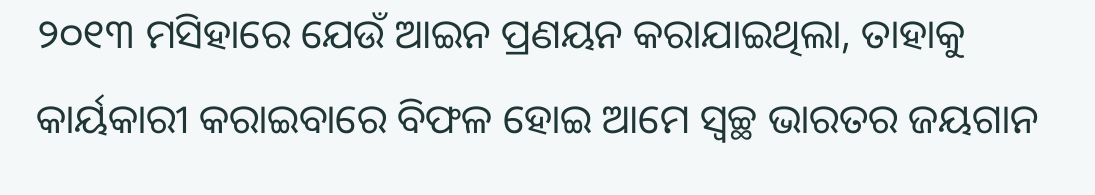୨୦୧୩ ମସିହାରେ ଯେଉଁ ଆଇନ ପ୍ରଣୟନ କରାଯାଇଥିଲା, ତାହାକୁ କାର୍ୟକାରୀ କରାଇବାରେ ବିଫଳ ହୋଇ ଆମେ ସ୍ଵଚ୍ଛ ଭାରତର ଜୟଗାନ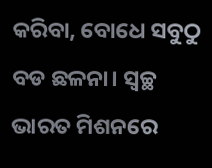କରିବା, ବୋଧେ ସବୁଠୁ ବଡ ଛଳନା। ସ୍ଵଚ୍ଛ ଭାରତ ମିଶନରେ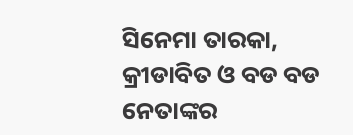ସିନେମା ତାରକା, କ୍ରୀଡାବିତ ଓ ବଡ ବଡ ନେତାଙ୍କର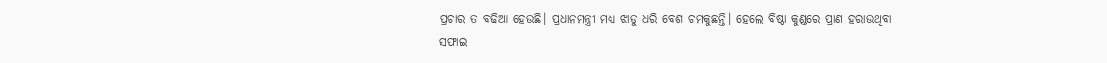ପ୍ରଚାର ତ ବଢିଆ ହେଉଛି। ପ୍ରଧାନମନ୍ତ୍ରୀ ମଧ୍ୟ ଝାଡୁ ଧରି ବେଶ ଚମକୁଛନ୍ତି। ହେଲେ ବିଷ୍ଠା କୁଣ୍ଡରେ ପ୍ରାଣ ହରାଉଥିବା ସଫାଇ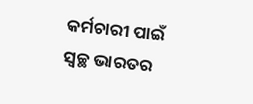କର୍ମଚାରୀ ପାଇଁ ସ୍ଵଚ୍ଛ ଭାରତର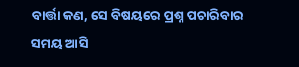ବାର୍ତ୍ତା କଣ, ସେ ବିଷୟରେ ପ୍ରଶ୍ନ ପଚାରିବାର ସମୟ ଆସି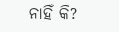ନାହିଁ କି?